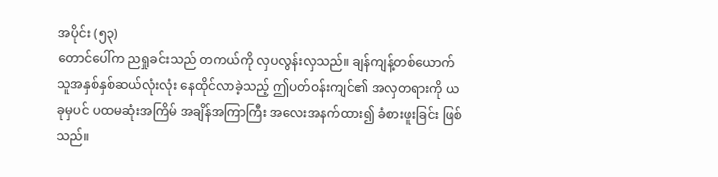အပိုင်း (၅၃)
တောင်ပေါ်က ညရှုခင်းသည် တကယ်ကို လှပလွန်းလှသည်။ ချန်ကျန့်တစ်ယောက် သူအနှစ်နှစ်ဆယ်လုံးလုံး နေထိုင်လာခဲ့သည့် ဤပတ်ဝန်းကျင်၏ အလှတရားကို ယခုမှပင် ပထမဆုံးအကြိမ် အချိန်အကြာကြီး အလေးအနက်ထား၍ ခံစားဖူးခြင်း ဖြစ်သည်။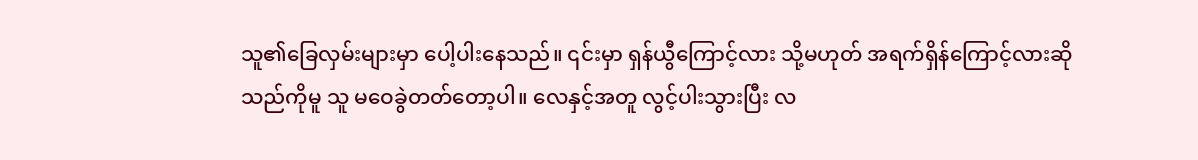သူ၏ခြေလှမ်းများမှာ ပေါ့ပါးနေသည်။ ၎င်းမှာ ရှန်ယွီကြောင့်လား သို့မဟုတ် အရက်ရှိန်ကြောင့်လားဆိုသည်ကိုမူ သူ မဝေခွဲတတ်တော့ပါ။ လေနှင့်အတူ လွင့်ပါးသွားပြီး လ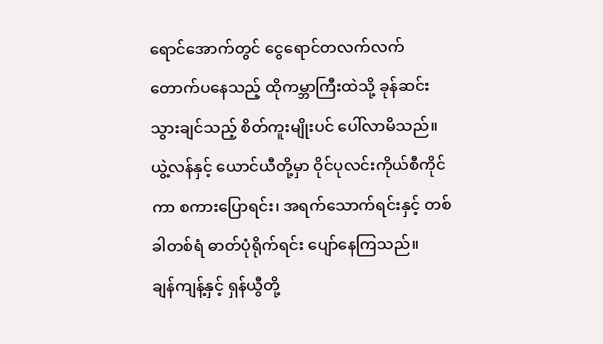ရောင်အောက်တွင် ငွေရောင်တလက်လက် တောက်ပနေသည့် ထိုကမ္ဘာကြီးထဲသို့ ခုန်ဆင်းသွားချင်သည့် စိတ်ကူးမျိုးပင် ပေါ်လာမိသည်။ ယွဲ့လန်နှင့် ယောင်ယီတို့မှာ ဝိုင်ပုလင်းကိုယ်စီကိုင်ကာ စကားပြောရင်း၊ အရက်သောက်ရင်းနှင့် တစ်ခါတစ်ရံ ဓာတ်ပုံရိုက်ရင်း ပျော်နေကြသည်။
ချန်ကျန့်နှင့် ရှန်ယွီတို့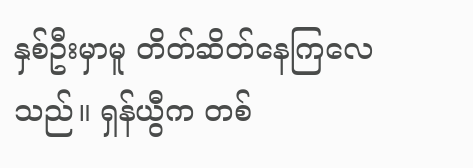နှစ်ဦးမှာမူ တိတ်ဆိတ်နေကြလေသည်။ ရှန်ယွီက တစ်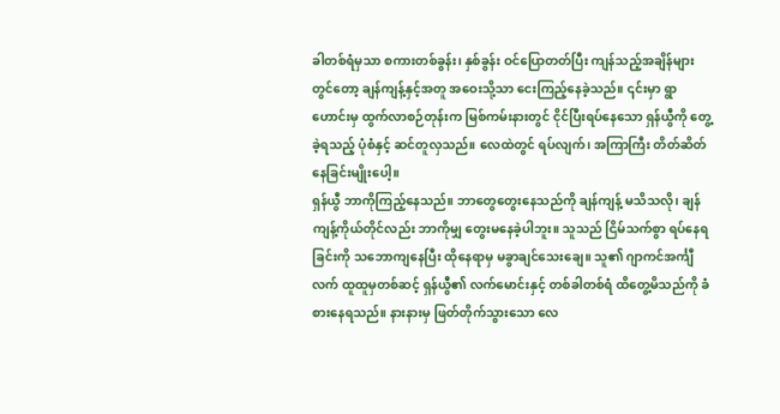ခါတစ်ရံမှသာ စကားတစ်ခွန်း၊ နှစ်ခွန်း ဝင်ပြောတတ်ပြီး ကျန်သည့်အချိန်များတွင်တော့ ချန်ကျန့်နှင့်အတူ အဝေးသို့သာ ငေးကြည့်နေခဲ့သည်။ ၎င်းမှာ ရွာဟောင်းမှ ထွက်လာစဉ်တုန်းက မြစ်ကမ်းနားတွင် ငိုင်ပြီးရပ်နေသော ရှန်ယွီကို တွေ့ခဲ့ရသည့် ပုံစံနှင့် ဆင်တူလှသည်။ လေထဲတွင် ရပ်လျက်၊ အကြာကြီး တိတ်ဆိတ်နေခြင်းမျိုးပေါ့။
ရှန်ယွီ ဘာကိုကြည့်နေသည်။ ဘာတွေတွေးနေသည်ကို ချန်ကျန့် မသိသလို၊ ချန်ကျန့်ကိုယ်တိုင်လည်း ဘာကိုမျှ တွေးမနေခဲ့ပါဘူး။ သူသည် ငြိမ်သက်စွာ ရပ်နေရခြင်းကို သဘောကျနေပြီး ထိုနေရာမှ မခွာချင်သေးချေ။ သူ၏ ဂျာကင်အင်္ကျီလက် ထူထူမှတစ်ဆင့် ရှန်ယွီ၏ လက်မောင်းနှင့် တစ်ခါတစ်ရံ ထိတွေ့မိသည်ကို ခံစားနေရသည်။ နားနားမှ ဖြတ်တိုက်သွားသော လေ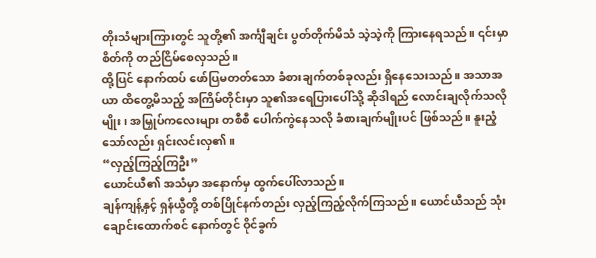တိုးသံများကြားတွင် သူတို့၏ အင်္ကျီချင်း ပွတ်တိုက်မိသံ သဲ့သဲ့ကို ကြားနေရသည်။ ၎င်းမှာ စိတ်ကို တည်ငြိမ်စေလှသည်။
ထို့ပြင် နောက်ထပ် ဖော်ပြမတတ်သော ခံစားချက်တစ်ခုလည်း ရှိနေသေးသည်။ အသာအယာ ထိတွေ့မိသည့် အကြိမ်တိုင်းမှာ သူ၏အရေပြားပေါ်သို့ ဆိုဒါရည် လောင်းချလိုက်သလိုမျိုး၊ အမြှုပ်ကလေးများ တစီစီ ပေါက်ကွဲနေသလို ခံစားချက်မျိုးပင် ဖြစ်သည်။ နူးညံ့သော်လည်း ရှင်းလင်းလှ၏။
“လှည့်ကြည့်ကြဦး”
ယောင်ယီ၏ အသံမှာ အနောက်မှ ထွက်ပေါ်လာသည်။
ချန်ကျန့်နှင့် ရှန်ယွီတို့ တစ်ပြိုင်နက်တည်း လှည့်ကြည့်လိုက်ကြသည်။ ယောင်ယီသည် သုံးချောင်းထောက်စင် နောက်တွင် ဝိုင်ခွက်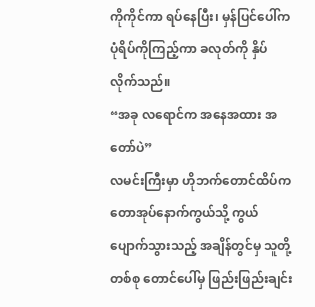ကိုကိုင်ကာ ရပ်နေပြီး၊ မှန်ပြင်ပေါ်က ပုံရိပ်ကိုကြည့်ကာ ခလုတ်ကို နှိပ်လိုက်သည်။
“အခု လရောင်က အနေအထား အတော်ပဲ”
လမင်းကြီးမှာ ဟိုဘက်တောင်ထိပ်က တောအုပ်နောက်ကွယ်သို့ ကွယ်ပျောက်သွားသည့် အချိန်တွင်မှ သူတို့တစ်စု တောင်ပေါ်မှ ဖြည်းဖြည်းချင်း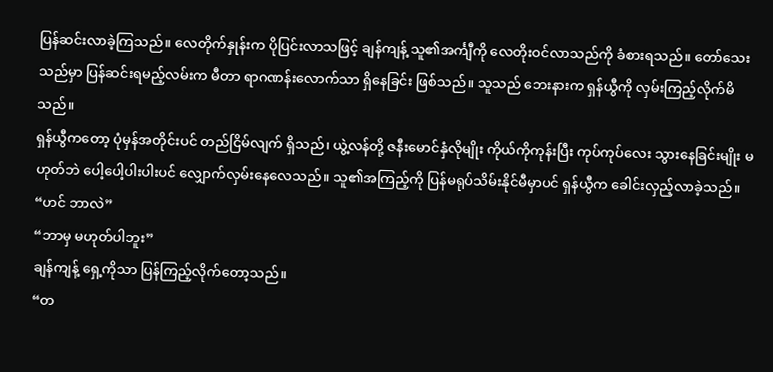ပြန်ဆင်းလာခဲ့ကြသည်။ လေတိုက်နှုန်းက ပိုပြင်းလာသဖြင့် ချန်ကျန့် သူ၏အင်္ကျီကို လေတိုးဝင်လာသည်ကို ခံစားရသည်။ တော်သေးသည်မှာ ပြန်ဆင်းရမည့်လမ်းက မီတာ ရာဂဏန်းလောက်သာ ရှိနေခြင်း ဖြစ်သည်။ သူသည် ဘေးနားက ရှန်ယွီကို လှမ်းကြည့်လိုက်မိသည်။
ရှန်ယွီကတော့ ပုံမှန်အတိုင်းပင် တည်ငြိမ်လျက် ရှိသည်၊ ယွဲ့လန်တို့ ဇနီးမောင်နှံလိုမျိုး ကိုယ်ကိုကုန်းပြီး ကုပ်ကုပ်လေး သွားနေခြင်းမျိုး မဟုတ်ဘဲ ပေါ့ပေါ့ပါးပါးပင် လျှောက်လှမ်းနေလေသည်။ သူ၏အကြည့်ကို ပြန်မရုပ်သိမ်းနိုင်မီမှာပင် ရှန်ယွီက ခေါင်းလှည့်လာခဲ့သည်။
“ဟင် ဘာလဲ”
“ဘာမှ မဟုတ်ပါဘူး”
ချန်ကျန့် ရှေ့ကိုသာ ပြန်ကြည့်လိုက်တော့သည်။
“တ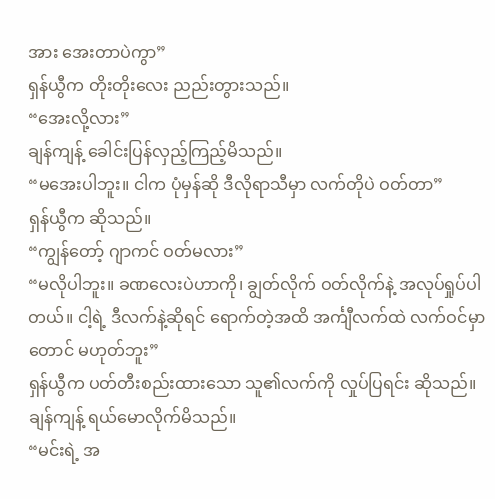အား အေးတာပဲကွာ”
ရှန်ယွီက တိုးတိုးလေး ညည်းတွားသည်။
“အေးလို့လား”
ချန်ကျန့် ခေါင်းပြန်လှည့်ကြည့်မိသည်။
“မအေးပါဘူး။ ငါက ပုံမှန်ဆို ဒီလိုရာသီမှာ လက်တိုပဲ ဝတ်တာ”
ရှန်ယွီက ဆိုသည်။
“ကျွန်တော့် ဂျာကင် ဝတ်မလား”
“မလိုပါဘူး။ ခဏလေးပဲဟာကို၊ ချွတ်လိုက် ဝတ်လိုက်နဲ့ အလုပ်ရှုပ်ပါတယ်။ ငါ့ရဲ့ ဒီလက်နဲ့ဆိုရင် ရောက်တဲ့အထိ အင်္ကျီလက်ထဲ လက်ဝင်မှာတောင် မဟုတ်ဘူး”
ရှန်ယွီက ပတ်တီးစည်းထားသော သူ၏လက်ကို လှုပ်ပြရင်း ဆိုသည်။ ချန်ကျန့် ရယ်မောလိုက်မိသည်။
“မင်းရဲ့ အ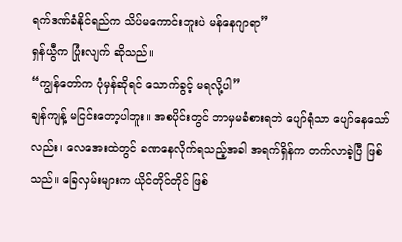ရက်ဒဏ်ခံနိုင်ရည်က သိပ်မကောင်းဘူးပဲ မန်နေဂျာရာ”
ရှန်ယွီက ပြုံးလျက် ဆိုသည်။
“ကျွန်တော်က ပုံမှန်ဆိုရင် သောက်ခွင့် မရလို့ပါ”
ချန်ကျန့် မငြင်းတော့ပါဘူး။ အစပိုင်းတွင် ဘာမှမခံစားရဘဲ ပျော်ရုံသာ ပျော်နေသော်လည်း၊ လေအေးထဲတွင် ခဏနေလိုက်ရသည့်အခါ အရက်ရှိန်က တက်လာခဲ့ပြီ ဖြစ်သည်။ ခြေလှမ်းများက ယိုင်တိုင်တိုင် ဖြစ်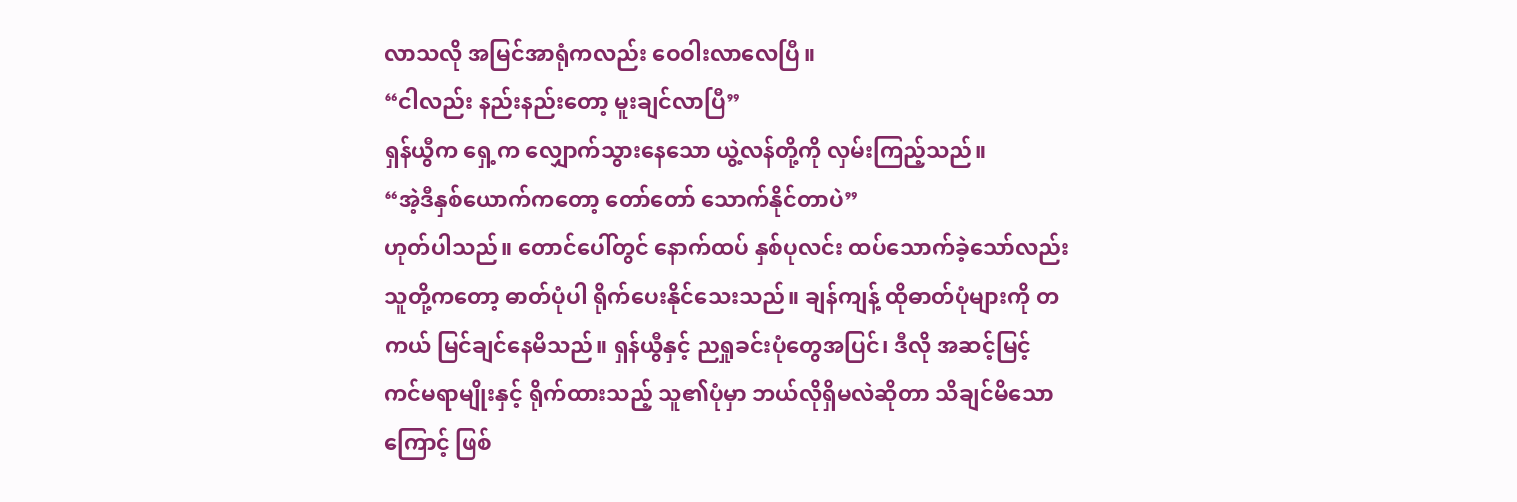လာသလို အမြင်အာရုံကလည်း ဝေဝါးလာလေပြီ။
“ငါလည်း နည်းနည်းတော့ မူးချင်လာပြီ”
ရှန်ယွီက ရှေ့က လျှောက်သွားနေသော ယွဲ့လန်တို့ကို လှမ်းကြည့်သည်။
“အဲ့ဒီနှစ်ယောက်ကတော့ တော်တော် သောက်နိုင်တာပဲ”
ဟုတ်ပါသည်။ တောင်ပေါ်တွင် နောက်ထပ် နှစ်ပုလင်း ထပ်သောက်ခဲ့သော်လည်း သူတို့ကတော့ ဓာတ်ပုံပါ ရိုက်ပေးနိုင်သေးသည်။ ချန်ကျန့် ထိုဓာတ်ပုံများကို တကယ် မြင်ချင်နေမိသည်။ ရှန်ယွီနှင့် ညရှုခင်းပုံတွေအပြင်၊ ဒီလို အဆင့်မြင့် ကင်မရာမျိုးနှင့် ရိုက်ထားသည့် သူ၏ပုံမှာ ဘယ်လိုရှိမလဲဆိုတာ သိချင်မိသောကြောင့် ဖြစ်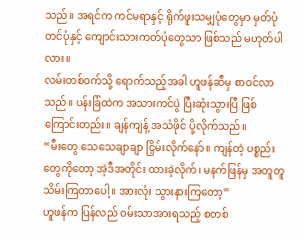သည်။ အရင်က ကင်မရာနှင့် ရိုက်ဖူးသမျှပုံတွေမှာ မှတ်ပုံတင်ပုံနှင့် ကျောင်းသားကတ်ပုံတွေသာ ဖြစ်သည် မဟုတ်ပါလား။
လမ်းတစ်ဝက်သို့ ရောက်သည့်အခါ ဟူဖန်ဆီမှ စာဝင်လာသည်။ ပန်းခြံထဲက အသားကင်ပွဲ ပြီးဆုံးသွားပြီ ဖြစ်ကြောင်းတည်း။ ချန်ကျန့် အသံဖိုင် ပို့လိုက်သည်။
“မီးတွေ သေသေချာချာ ငြှိမ်းလိုက်နော်။ ကျန်တဲ့ ပစ္စည်းတွေကိုတော့ အဲ့ဒီအတိုင်း ထားခဲ့လိုက်၊ မနက်ဖြန်မှ အတူတူ သိမ်းကြတာပေါ့။ အားလုံး သွားနားကြတော့”
ဟူဖန်က ပြန်လည် ဝမ်းသာအားရသည့် စတစ်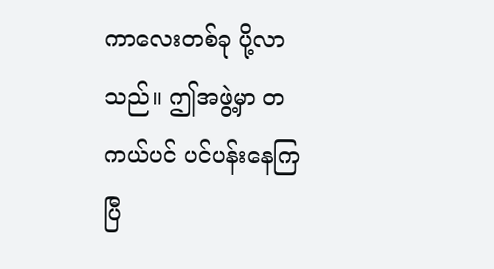ကာလေးတစ်ခု ပို့လာသည်။ ဤအဖွဲ့မှာ တကယ်ပင် ပင်ပန်းနေကြပြီ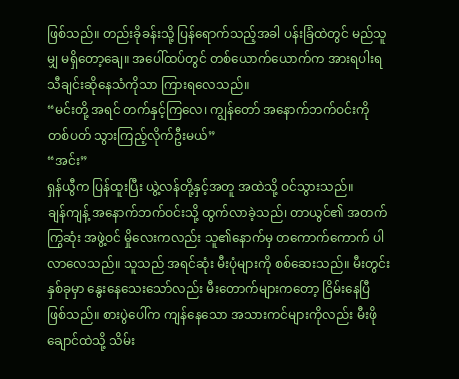ဖြစ်သည်။ တည်းခိုခန်းသို့ ပြန်ရောက်သည့်အခါ ပန်းခြံထဲတွင် မည်သူမျှ မရှိတော့ချေ။ အပေါ်ထပ်တွင် တစ်ယောက်ယောက်က အားရပါးရ သီချင်းဆိုနေသံကိုသာ ကြားရလေသည်။
“မင်းတို့ အရင် တက်နှင့်ကြလေ၊ ကျွန်တော် အနောက်ဘက်ဝင်းကို တစ်ပတ် သွားကြည့်လိုက်ဦးမယ်”
“အင်း”
ရှန်ယွီက ပြန်ထူးပြီး ယွဲ့လန်တို့နှင့်အတူ အထဲသို့ ဝင်သွားသည်။
ချန်ကျန့် အနောက်ဘက်ဝင်းသို့ ထွက်လာခဲ့သည်၊ တာယွင်၏ အတက်ကြွဆုံး အဖွဲ့ဝင် မှိုလေးကလည်း သူ၏နောက်မှ တကောက်ကောက် ပါလာလေသည်။ သူသည် အရင်ဆုံး မီးပုံများကို စစ်ဆေးသည်။ မီးတွင်းနှစ်ခုမှာ နွေးနေသေးသော်လည်း မီးတောက်များကတော့ ငြိမ်းနေပြီ ဖြစ်သည်။ စားပွဲပေါ်က ကျန်နေသော အသားကင်များကိုလည်း မီးဖိုချောင်ထဲသို့ သိမ်း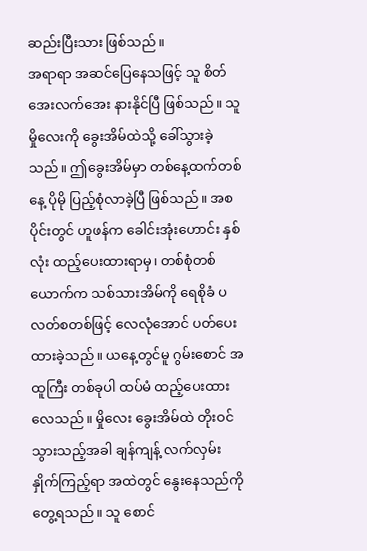ဆည်းပြီးသား ဖြစ်သည်။
အရာရာ အဆင်ပြေနေသဖြင့် သူ စိတ်အေးလက်အေး နားနိုင်ပြီ ဖြစ်သည်။ သူ မှိုလေးကို ခွေးအိမ်ထဲသို့ ခေါ်သွားခဲ့သည်။ ဤခွေးအိမ်မှာ တစ်နေ့ထက်တစ်နေ့ ပိုမို ပြည့်စုံလာခဲ့ပြီ ဖြစ်သည်။ အစပိုင်းတွင် ဟူဖန်က ခေါင်းအုံးဟောင်း နှစ်လုံး ထည့်ပေးထားရာမှ၊ တစ်စုံတစ်ယောက်က သစ်သားအိမ်ကို ရေစိုခံ ပလတ်စတစ်ဖြင့် လေလုံအောင် ပတ်ပေးထားခဲ့သည်။ ယနေ့တွင်မူ ဂွမ်းစောင် အထူကြီး တစ်ခုပါ ထပ်မံ ထည့်ပေးထားလေသည်။ မှိုလေး ခွေးအိမ်ထဲ တိုးဝင်သွားသည့်အခါ ချန်ကျန့် လက်လှမ်းနှိုက်ကြည့်ရာ အထဲတွင် နွေးနေသည်ကို တွေ့ရသည်။ သူ စောင်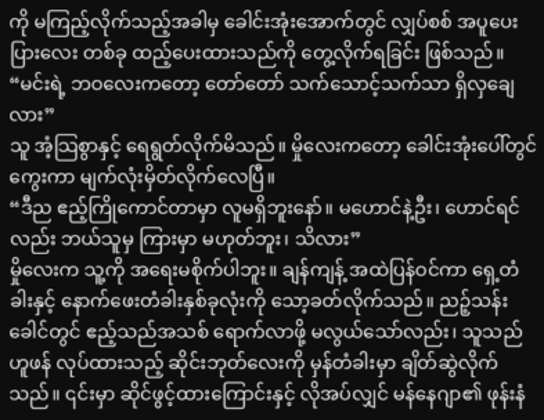ကို မကြည့်လိုက်သည့်အခါမှ ခေါင်းအုံးအောက်တွင် လျှပ်စစ် အပူပေးပြားလေး တစ်ခု ထည့်ပေးထားသည်ကို တွေ့လိုက်ရခြင်း ဖြစ်သည်။
“မင်းရဲ့ ဘဝလေးကတော့ တော်တော် သက်သောင့်သက်သာ ရှိလှချေလား”
သူ အံ့သြစွာနှင့် ရေရွတ်လိုက်မိသည်။ မှိုလေးကတော့ ခေါင်းအုံးပေါ်တွင် ကွေးကာ မျက်လုံးမှိတ်လိုက်လေပြီ။
“ဒီည ဧည့်ကြိုကောင်တာမှာ လူမရှိဘူးနော်။ မဟောင်နဲ့ဦး၊ ဟောင်ရင်လည်း ဘယ်သူမှ ကြားမှာ မဟုတ်ဘူး၊ သိလား”
မှိုလေးက သူ့ကို အရေးမစိုက်ပါဘူး။ ချန်ကျန့် အထဲပြန်ဝင်ကာ ရှေ့တံခါးနှင့် နောက်ဖေးတံခါးနှစ်ခုလုံးကို သော့ခတ်လိုက်သည်။ ညဉ့်သန်းခေါင်တွင် ဧည့်သည်အသစ် ရောက်လာဖို့ မလွယ်သော်လည်း၊ သူသည် ဟူဖန် လုပ်ထားသည့် ဆိုင်းဘုတ်လေးကို မှန်တံခါးမှာ ချိတ်ဆွဲလိုက်သည်။ ၎င်းမှာ ဆိုင်ဖွင့်ထားကြောင်းနှင့် လိုအပ်လျှင် မန်နေဂျာ၏ ဖုန်းနံ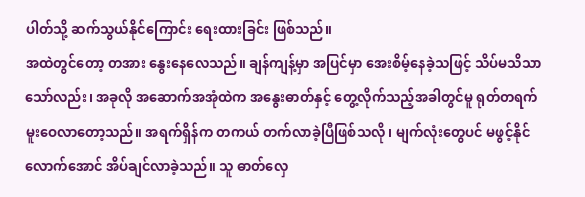ပါတ်သို့ ဆက်သွယ်နိုင်ကြောင်း ရေးထားခြင်း ဖြစ်သည်။
အထဲတွင်တော့ တအား နွေးနေလေသည်။ ချန်ကျန့်မှာ အပြင်မှာ အေးစိမ့်နေခဲ့သဖြင့် သိပ်မသိသာသော်လည်း၊ အခုလို အဆောက်အအုံထဲက အနွေးဓာတ်နှင့် တွေ့လိုက်သည့်အခါတွင်မူ ရုတ်တရက် မူးဝေလာတော့သည်။ အရက်ရှိန်က တကယ် တက်လာခဲ့ပြီဖြစ်သလို၊ မျက်လုံးတွေပင် မဖွင့်နိုင်လောက်အောင် အိပ်ချင်လာခဲ့သည်။ သူ ဓာတ်လှေ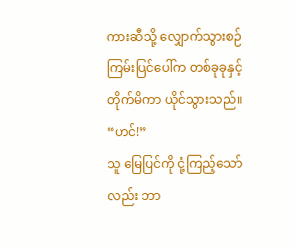ကားဆီသို့ လျှောက်သွားစဉ် ကြမ်းပြင်ပေါ်က တစ်ခုခုနှင့် တိုက်မိကာ ယိုင်သွားသည်။
“ဟင်!”
သူ မြေပြင်ကို ငုံ့ကြည့်သော်လည်း ဘာ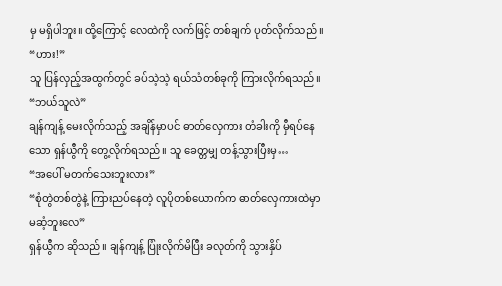မှ မရှိပါဘူး။ ထို့ကြောင့် လေထဲကို လက်ဖြင့် တစ်ချက် ပုတ်လိုက်သည် ။
“ဟား!”
သူ ပြန်လှည့်အထွက်တွင် ခပ်သဲ့သဲ့ ရယ်သံတစ်ခုကို ကြားလိုက်ရသည်။
“ဘယ်သူလဲ”
ချန်ကျန့် မေးလိုက်သည့် အချိန်မှာပင် ဓာတ်လှေကား တံခါးကို မှီရပ်နေသော ရှန်ယွီကို တွေ့လိုက်ရသည်။ သူ ခေတ္တမျှ တန့်သွားပြီးမှ…
“အပေါ် မတက်သေးဘူးလား”
“စုံတွဲတစ်တွဲနဲ့ ကြားညပ်နေတဲ့ လူပိုတစ်ယောက်က ဓာတ်လှေကားထဲမှာ မဆံ့ဘူးလေ”
ရှန်ယွီက ဆိုသည်။ ချန်ကျန့် ပြုံးလိုက်မိပြီး ခလုတ်ကို သွားနှိပ်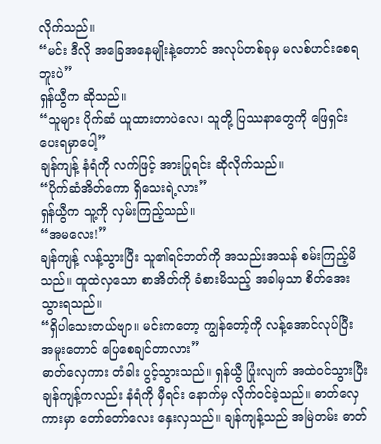လိုက်သည်။
“မင်း ဒီလို အခြေအနေမျိုးနဲ့တောင် အလုပ်တစ်ခုမှ မလစ်ဟင်းစေရဘူးပဲ”
ရှန်ယွီက ဆိုသည်။
“သူများ ပိုက်ဆံ ယူထားတာပဲလေ၊ သူတို့ ပြဿနာတွေကို ဖြေရှင်းပေးရမှာပေါ့”
ချန်ကျန့် နံရံကို လက်ဖြင့် အားပြုရင်း ဆိုလိုက်သည်။
“ပိုက်ဆံအိတ်ကော ရှိသေးရဲ့လား”
ရှန်ယွီက သူ့ကို လှမ်းကြည့်သည်။
“အမလေး!”
ချန်ကျန့် လန့်သွားပြီး သူ၏ရင်ဘတ်ကို အသည်းအသန် စမ်းကြည့်မိသည်။ ထူထဲလှသော စာအိတ်ကို ခံစားမိသည့် အခါမှသာ စိတ်အေးသွားရသည်။
“ရှိပါသေးတယ်ဗျာ။ မင်းကတော့ ကျွန်တော့်ကို လန့်အောင်လုပ်ပြီး အမူးတောင် ပြေစေချင်တာလား”
ဓာတ်လှေကား တံခါး ပွင့်သွားသည်။ ရှန်ယွီ ပြုံးလျက် အထဲဝင်သွားပြီး ချန်ကျန့်ကလည်း နံရံကို မှီရင်း နောက်မှ လိုက်ဝင်ခဲ့သည်။ ဓာတ်လှေကားမှာ တော်တော်လေး နှေးလှသည်။ ချန်ကျန့်သည် အမြဲတမ်း ဓာတ်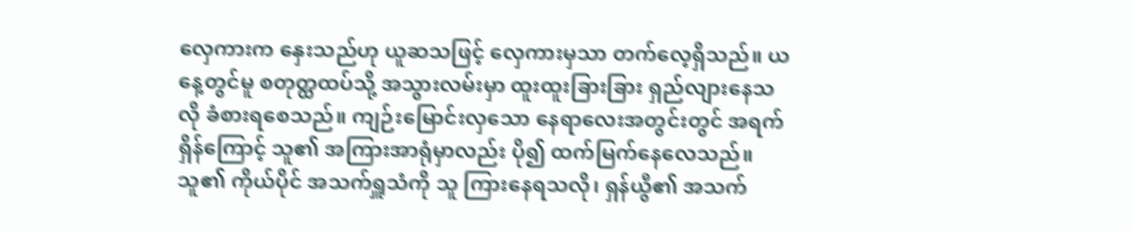လှေကားက နှေးသည်ဟု ယူဆသဖြင့် လှေကားမှသာ တက်လေ့ရှိသည်။ ယနေ့တွင်မူ စတုတ္ထထပ်သို့ အသွားလမ်းမှာ ထူးထူးခြားခြား ရှည်လျားနေသလို ခံစားရစေသည်။ ကျဉ်းမြောင်းလှသော နေရာလေးအတွင်းတွင် အရက်ရှိန်ကြောင့် သူ၏ အကြားအာရုံမှာလည်း ပို၍ ထက်မြက်နေလေသည်။
သူ၏ ကိုယ်ပိုင် အသက်ရှူသံကို သူ ကြားနေရသလို၊ ရှန်ယွီ၏ အသက်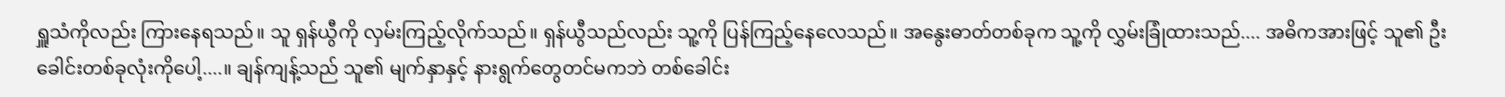ရှူသံကိုလည်း ကြားနေရသည်။ သူ ရှန်ယွီကို လှမ်းကြည့်လိုက်သည်။ ရှန်ယွီသည်လည်း သူ့ကို ပြန်ကြည့်နေလေသည်။ အနွေးဓာတ်တစ်ခုက သူ့ကို လွှမ်းခြုံထားသည်.... အဓိကအားဖြင့် သူ၏ ဦးခေါင်းတစ်ခုလုံးကိုပေါ့....။ ချန်ကျန့်သည် သူ၏ မျက်နှာနှင့် နားရွက်တွေတင်မကဘဲ တစ်ခေါင်း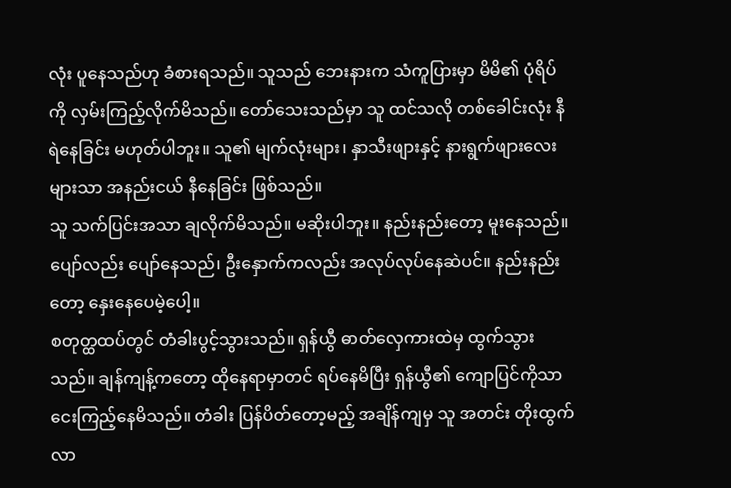လုံး ပူနေသည်ဟု ခံစားရသည်။ သူသည် ဘေးနားက သံကူပြားမှာ မိမိ၏ ပုံရိပ်ကို လှမ်းကြည့်လိုက်မိသည်။ တော်သေးသည်မှာ သူ ထင်သလို တစ်ခေါင်းလုံး နီရဲနေခြင်း မဟုတ်ပါဘူး။ သူ၏ မျက်လုံးများ၊ နှာသီးဖျားနှင့် နားရွက်ဖျားလေးများသာ အနည်းငယ် နီနေခြင်း ဖြစ်သည်။
သူ သက်ပြင်းအသာ ချလိုက်မိသည်။ မဆိုးပါဘူး။ နည်းနည်းတော့ မူးနေသည်။ ပျော်လည်း ပျော်နေသည်၊ ဦးနှောက်ကလည်း အလုပ်လုပ်နေဆဲပင်။ နည်းနည်းတော့ နှေးနေပေမဲ့ပေါ့။
စတုတ္ထထပ်တွင် တံခါးပွင့်သွားသည်။ ရှန်ယွီ ဓာတ်လှေကားထဲမှ ထွက်သွားသည်။ ချန်ကျန့်ကတော့ ထိုနေရာမှာတင် ရပ်နေမိပြီး ရှန်ယွီ၏ ကျောပြင်ကိုသာ ငေးကြည့်နေမိသည်။ တံခါး ပြန်ပိတ်တော့မည့် အချိန်ကျမှ သူ အတင်း တိုးထွက်လာ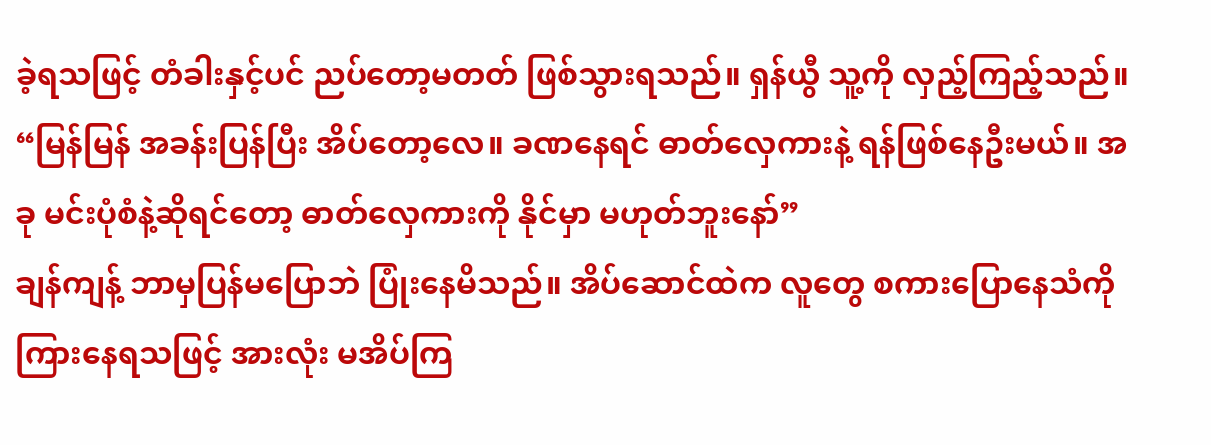ခဲ့ရသဖြင့် တံခါးနှင့်ပင် ညပ်တော့မတတ် ဖြစ်သွားရသည်။ ရှန်ယွီ သူ့ကို လှည့်ကြည့်သည်။
“မြန်မြန် အခန်းပြန်ပြီး အိပ်တော့လေ။ ခဏနေရင် ဓာတ်လှေကားနဲ့ ရန်ဖြစ်နေဦးမယ်။ အခု မင်းပုံစံနဲ့ဆိုရင်တော့ ဓာတ်လှေကားကို နိုင်မှာ မဟုတ်ဘူးနော်”
ချန်ကျန့် ဘာမှပြန်မပြောဘဲ ပြုံးနေမိသည်။ အိပ်ဆောင်ထဲက လူတွေ စကားပြောနေသံကို ကြားနေရသဖြင့် အားလုံး မအိပ်ကြ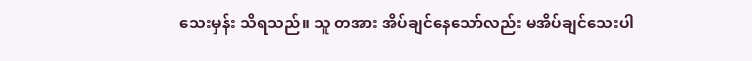သေးမှန်း သိရသည်။ သူ တအား အိပ်ချင်နေသော်လည်း မအိပ်ချင်သေးပါ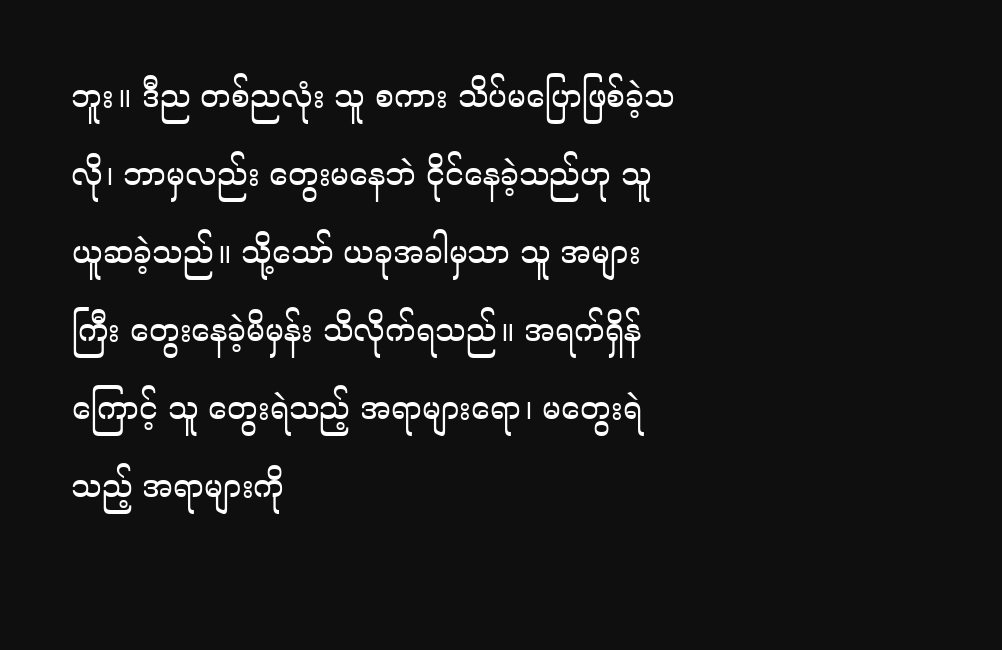ဘူး။ ဒီည တစ်ညလုံး သူ စကား သိပ်မပြောဖြစ်ခဲ့သလို၊ ဘာမှလည်း တွေးမနေဘဲ ငိုင်နေခဲ့သည်ဟု သူ ယူဆခဲ့သည်။ သို့သော် ယခုအခါမှသာ သူ အများကြီး တွေးနေခဲ့မိမှန်း သိလိုက်ရသည်။ အရက်ရှိန်ကြောင့် သူ တွေးရဲသည့် အရာများရော၊ မတွေးရဲသည့် အရာများကို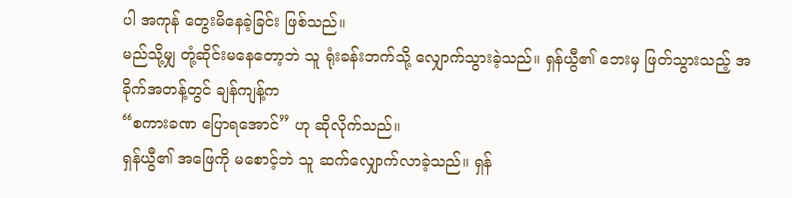ပါ အကုန် တွေးမိနေခဲ့ခြင်း ဖြစ်သည်။
မည်သို့မျှ တုံ့ဆိုင်းမနေတော့ဘဲ သူ ရုံးခန်းဘက်သို့ လျှောက်သွားခဲ့သည်။ ရှန်ယွီ၏ ဘေးမှ ဖြတ်သွားသည့် အခိုက်အတန့်တွင် ချန်ကျန့်က
“စကားခဏ ပြောရအောင်” ဟု ဆိုလိုက်သည်။
ရှန်ယွီ၏ အဖြေကို မစောင့်ဘဲ သူ ဆက်လျှောက်လာခဲ့သည်။ ရှန်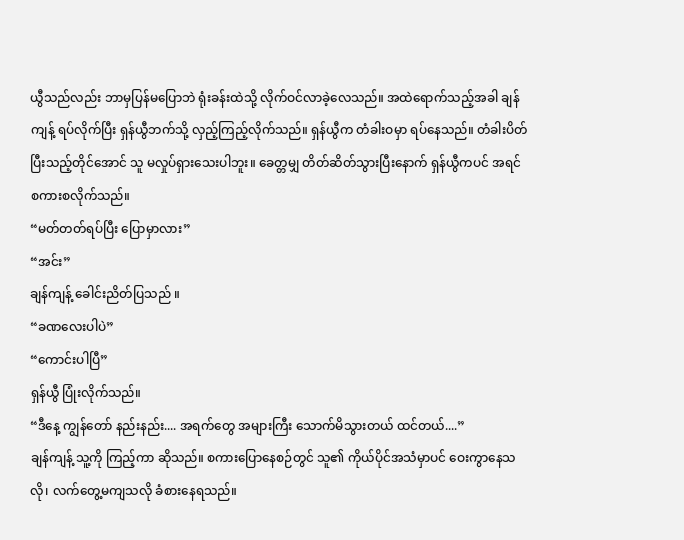ယွီသည်လည်း ဘာမှပြန်မပြောဘဲ ရုံးခန်းထဲသို့ လိုက်ဝင်လာခဲ့လေသည်။ အထဲရောက်သည့်အခါ ချန်ကျန့် ရပ်လိုက်ပြီး ရှန်ယွီဘက်သို့ လှည့်ကြည့်လိုက်သည်။ ရှန်ယွီက တံခါးဝမှာ ရပ်နေသည်။ တံခါးပိတ်ပြီးသည့်တိုင်အောင် သူ မလှုပ်ရှားသေးပါဘူး။ ခေတ္တမျှ တိတ်ဆိတ်သွားပြီးနောက် ရှန်ယွီကပင် အရင် စကားစလိုက်သည်။
“မတ်တတ်ရပ်ပြီး ပြောမှာလား”
“အင်း”
ချန်ကျန့် ခေါင်းညိတ်ပြသည် ။
“ခဏလေးပါပဲ”
“ကောင်းပါပြီ”
ရှန်ယွီ ပြုံးလိုက်သည်။
“ဒီနေ့ ကျွန်တော် နည်းနည်း.... အရက်တွေ အများကြီး သောက်မိသွားတယ် ထင်တယ်....”
ချန်ကျန့် သူ့ကို ကြည့်ကာ ဆိုသည်။ စကားပြောနေစဉ်တွင် သူ၏ ကိုယ်ပိုင်အသံမှာပင် ဝေးကွာနေသလို၊ လက်တွေ့မကျသလို ခံစားနေရသည်။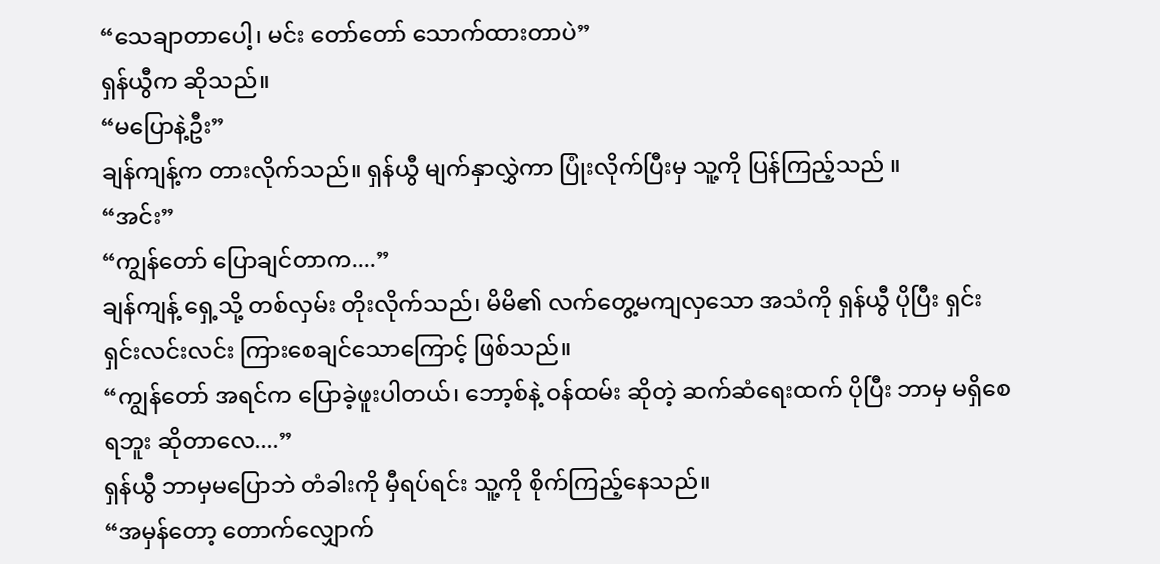“သေချာတာပေါ့၊ မင်း တော်တော် သောက်ထားတာပဲ”
ရှန်ယွီက ဆိုသည်။
“မပြောနဲ့ဦး”
ချန်ကျန့်က တားလိုက်သည်။ ရှန်ယွီ မျက်နှာလွှဲကာ ပြုံးလိုက်ပြီးမှ သူ့ကို ပြန်ကြည့်သည် ။
“အင်း”
“ကျွန်တော် ပြောချင်တာက....”
ချန်ကျန့် ရှေ့သို့ တစ်လှမ်း တိုးလိုက်သည်၊ မိမိ၏ လက်တွေ့မကျလှသော အသံကို ရှန်ယွီ ပိုပြီး ရှင်းရှင်းလင်းလင်း ကြားစေချင်သောကြောင့် ဖြစ်သည်။
“ကျွန်တော် အရင်က ပြောခဲ့ဖူးပါတယ်၊ ဘော့စ်နဲ့ ဝန်ထမ်း ဆိုတဲ့ ဆက်ဆံရေးထက် ပိုပြီး ဘာမှ မရှိစေရဘူး ဆိုတာလေ....”
ရှန်ယွီ ဘာမှမပြောဘဲ တံခါးကို မှီရပ်ရင်း သူ့ကို စိုက်ကြည့်နေသည်။
“အမှန်တော့ တောက်လျှောက်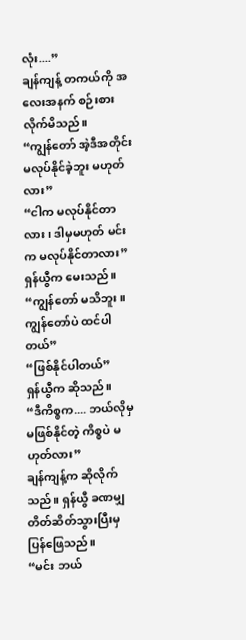လုံး....”
ချန်ကျန့် တကယ်ကို အလေးအနက် စဉ်းစားလိုက်မိသည်။
“ကျွန်တော် အဲ့ဒီအတိုင်း မလုပ်နိုင်ခဲ့ဘူး မဟုတ်လား”
“ငါက မလုပ်နိုင်တာလား၊ ဒါမှမဟုတ် မင်းက မလုပ်နိုင်တာလား”
ရှန်ယွီက မေးသည်။
“ကျွန်တော် မသိဘူး။ ကျွန်တော်ပဲ ထင်ပါတယ်”
“ဖြစ်နိုင်ပါတယ်”
ရှန်ယွီက ဆိုသည်။
“ဒီကိစ္စက.... ဘယ်လိုမှ မဖြစ်နိုင်တဲ့ ကိစ္စပဲ မဟုတ်လား”
ချန်ကျန့်က ဆိုလိုက်သည်။ ရှန်ယွီ ခဏမျှ တိတ်ဆိတ်သွားပြီးမှ ပြန်ဖြေသည်။
“မင်း ဘယ်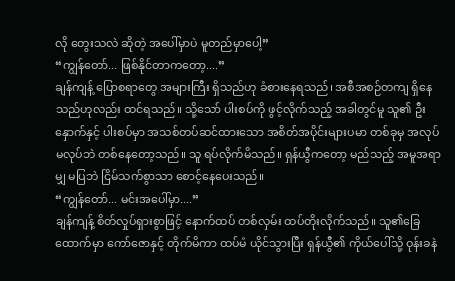လို တွေးသလဲ ဆိုတဲ့ အပေါ်မှာပဲ မူတည်မှာပေါ့”
“ကျွန်တော်... ဖြစ်နိုင်တာကတော့....”
ချန်ကျန့် ပြောစရာတွေ အများကြီး ရှိသည်ဟု ခံစားနေရသည်၊ အစီအစဉ်တကျ ရှိနေသည်ဟုလည်း ထင်ရသည်။ သို့သော် ပါးစပ်ကို ဖွင့်လိုက်သည့် အခါတွင်မူ သူ၏ ဦးနှောက်နှင့် ပါးစပ်မှာ အသစ်တပ်ဆင်ထားသော အစိတ်အပိုင်းများပမာ တစ်ခုမှ အလုပ်မလုပ်ဘဲ တစ်နေတော့သည်။ သူ ရပ်လိုက်မိသည်။ ရှန်ယွီကတော့ မည်သည့် အမူအရာမျှ မပြဘဲ ငြိမ်သက်စွာသာ စောင့်နေပေးသည်။
“ကျွန်တော်... မင်းအပေါ်မှာ....”
ချန်ကျန့် စိတ်လှုပ်ရှားစွာဖြင့် နောက်ထပ် တစ်လှမ်း ထပ်တိုးလိုက်သည်။ သူ၏ခြေထောက်မှာ ကော်ဇောနှင့် တိုက်မိကာ ထပ်မံ ယိုင်သွားပြီး ရှန်ယွီ၏ ကိုယ်ပေါ်သို့ ဝုန်းခနဲ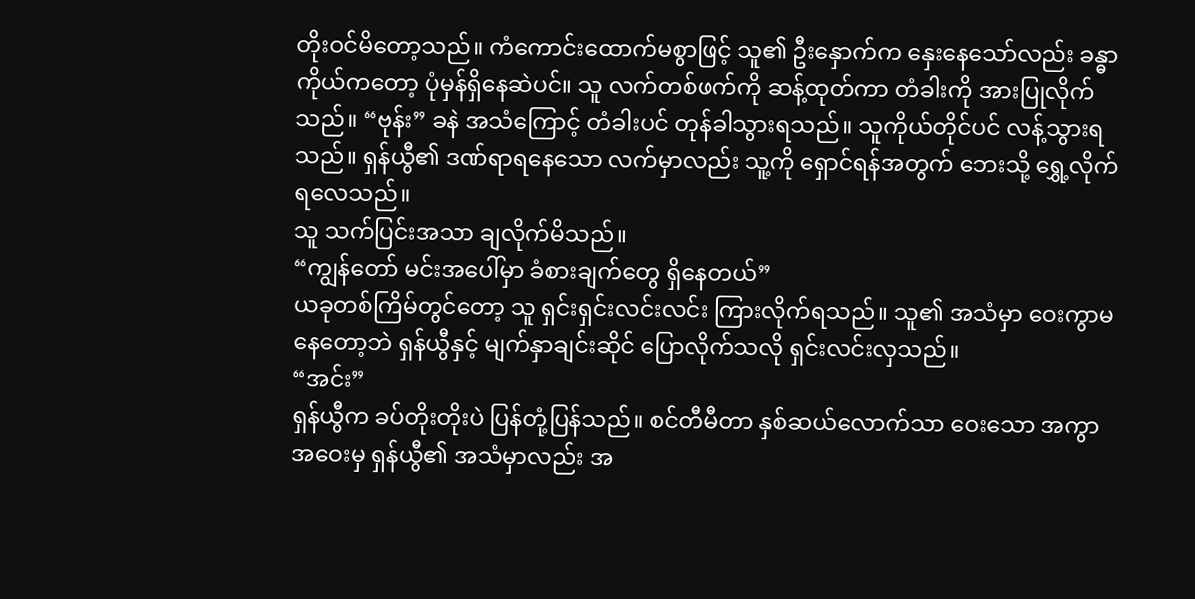တိုးဝင်မိတော့သည်။ ကံကောင်းထောက်မစွာဖြင့် သူ၏ ဦးနှောက်က နှေးနေသော်လည်း ခန္ဓာကိုယ်ကတော့ ပုံမှန်ရှိနေဆဲပင်။ သူ လက်တစ်ဖက်ကို ဆန့်ထုတ်ကာ တံခါးကို အားပြုလိုက်သည်။ “ဗုန်း” ခနဲ အသံကြောင့် တံခါးပင် တုန်ခါသွားရသည်။ သူကိုယ်တိုင်ပင် လန့်သွားရသည်။ ရှန်ယွီ၏ ဒဏ်ရာရနေသော လက်မှာလည်း သူ့ကို ရှောင်ရန်အတွက် ဘေးသို့ ရွှေ့လိုက်ရလေသည်။
သူ သက်ပြင်းအသာ ချလိုက်မိသည်။
“ကျွန်တော် မင်းအပေါ်မှာ ခံစားချက်တွေ ရှိနေတယ်”
ယခုတစ်ကြိမ်တွင်တော့ သူ ရှင်းရှင်းလင်းလင်း ကြားလိုက်ရသည်။ သူ၏ အသံမှာ ဝေးကွာမနေတော့ဘဲ ရှန်ယွီနှင့် မျက်နှာချင်းဆိုင် ပြောလိုက်သလို ရှင်းလင်းလှသည်။
“အင်း”
ရှန်ယွီက ခပ်တိုးတိုးပဲ ပြန်တုံ့ပြန်သည်။ စင်တီမီတာ နှစ်ဆယ်လောက်သာ ဝေးသော အကွာအဝေးမှ ရှန်ယွီ၏ အသံမှာလည်း အ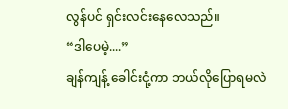လွန်ပင် ရှင်းလင်းနေလေသည်။
“ဒါပေမဲ့....”
ချန်ကျန့် ခေါင်းငုံ့ကာ ဘယ်လိုပြောရမလဲ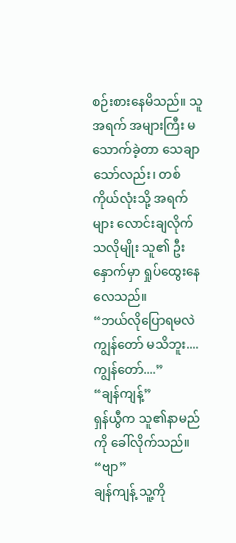စဉ်းစားနေမိသည်။ သူ အရက် အများကြီး မသောက်ခဲ့တာ သေချာသော်လည်း၊ တစ်ကိုယ်လုံးသို့ အရက်များ လောင်းချလိုက်သလိုမျိုး သူ၏ ဦးနှောက်မှာ ရှုပ်ထွေးနေလေသည်။
“ဘယ်လိုပြောရမလဲ ကျွန်တော် မသိဘူး.... ကျွန်တော်....”
“ချန်ကျန့်”
ရှန်ယွီက သူ၏နာမည်ကို ခေါ်လိုက်သည်။
“ဗျာ”
ချန်ကျန့် သူ့ကို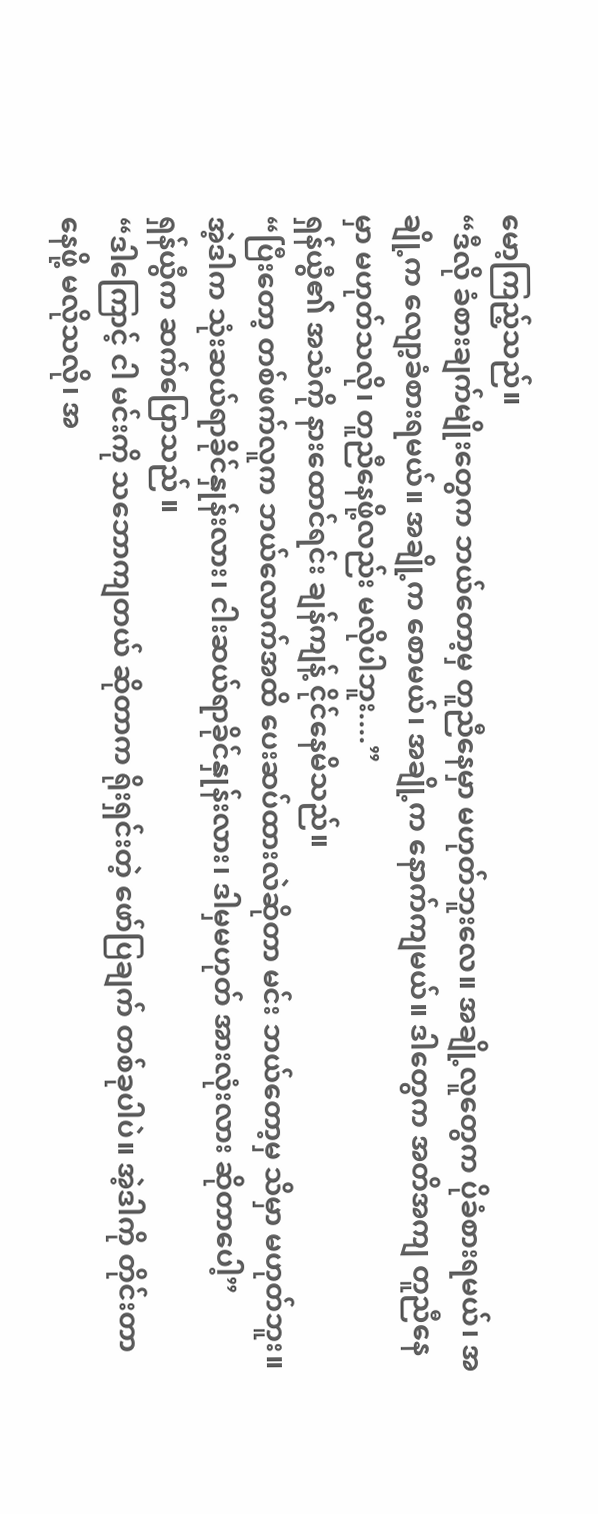မော့ကြည့်သည်။
“ဒီလို ခံစားချက်မျိုးတွေက ဘယ်တော့မှ တူညီနေမှာ မဟုတ်ဘူးလေ။ အချို့လူတွေက ပိုခံစားရမယ်၊ အချို့က လျော့ခံစားရမယ်။ အချို့က စောမယ်၊ အချို့က နောက်ကျမယ်။ ဒါတွေက အတိအကျ တူညီနေမှာ မဟုတ်သလို၊ တူညီနေဖို့လည်း မလိုပါဘူး....”
ရှန်ယွီ၏ အသံကို နားထောင်ရင်း ချန်ကျန့် ငိုင်နေမိသည်။
“ပြီးတော့ တစ်ဖက်လူက ဘယ်လောက်အထိ ပေးဆပ်ထားလဲဆိုတာ မင်း ဘယ်တော့မှ သိမှာ မဟုတ်ဘူး။ အဲ့ဒါက သုံးဆယ်ရာခိုင်နှုန်းလား၊ ငါးဆယ်ရာခိုင်နှုန်းလား၊ ဒါမှမဟုတ် အားလုံးလား ဆိုတာပေါ့”
ရှန်ယွီက ဆက်ပြောသည် ။
“ဒါကြောင့် ငါ မင်းကို သဘောကျတယ် ဆိုတာက ရိုးရှင်းတဲ့ ဖော်ပြချက် တစ်ခုပါပဲ။ အဲ့ဒါကို တိုင်းတာနေဖို့ မလိုသလို၊ အ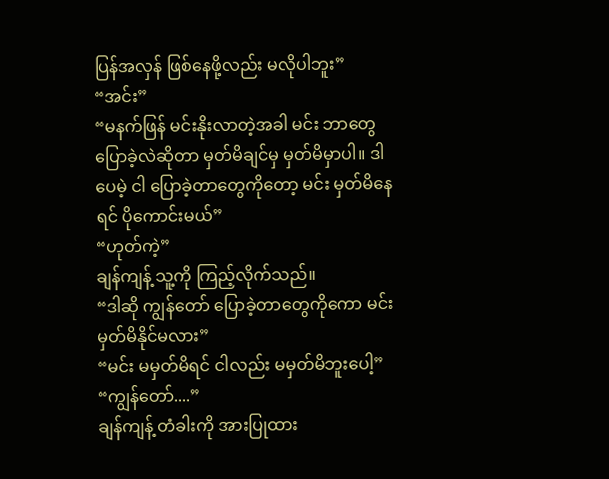ပြန်အလှန် ဖြစ်နေဖို့လည်း မလိုပါဘူး”
“အင်း”
“မနက်ဖြန် မင်းနိုးလာတဲ့အခါ မင်း ဘာတွေပြောခဲ့လဲဆိုတာ မှတ်မိချင်မှ မှတ်မိမှာပါ။ ဒါပေမဲ့ ငါ ပြောခဲ့တာတွေကိုတော့ မင်း မှတ်မိနေရင် ပိုကောင်းမယ်”
“ဟုတ်ကဲ့”
ချန်ကျန့် သူ့ကို ကြည့်လိုက်သည်။
“ဒါဆို ကျွန်တော် ပြောခဲ့တာတွေကိုကော မင်း မှတ်မိနိုင်မလား”
“မင်း မမှတ်မိရင် ငါလည်း မမှတ်မိဘူးပေါ့”
“ကျွန်တော်....”
ချန်ကျန့် တံခါးကို အားပြုထား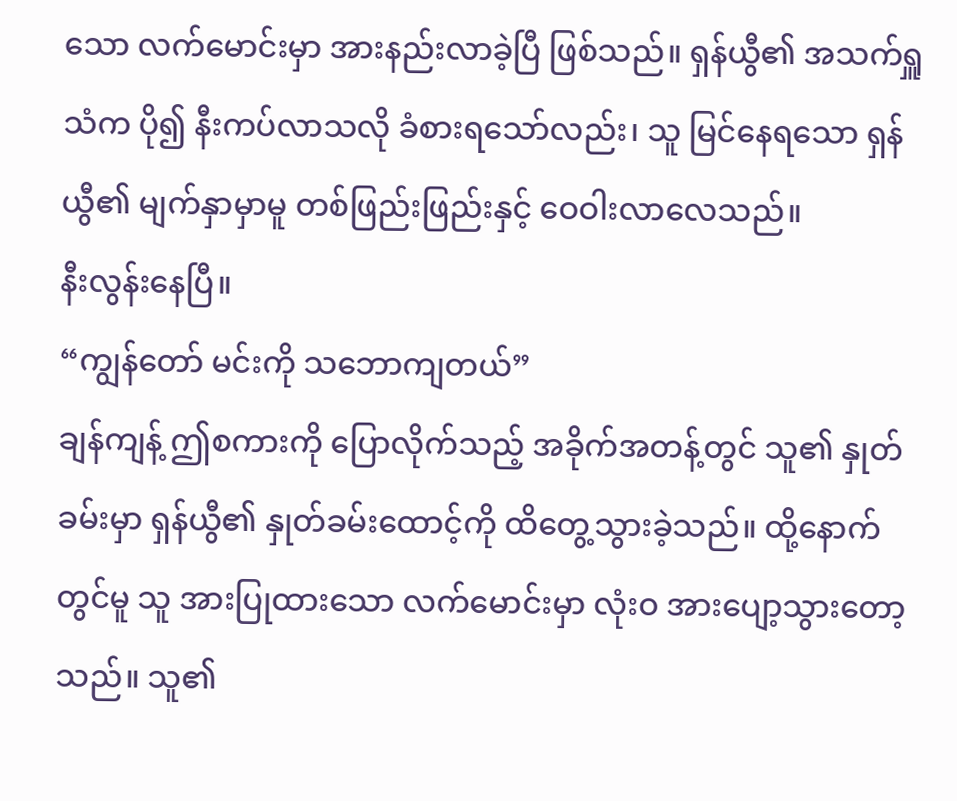သော လက်မောင်းမှာ အားနည်းလာခဲ့ပြီ ဖြစ်သည်။ ရှန်ယွီ၏ အသက်ရှူသံက ပို၍ နီးကပ်လာသလို ခံစားရသော်လည်း၊ သူ မြင်နေရသော ရှန်ယွီ၏ မျက်နှာမှာမူ တစ်ဖြည်းဖြည်းနှင့် ဝေဝါးလာလေသည်။
နီးလွန်းနေပြီ။
“ကျွန်တော် မင်းကို သဘောကျတယ်”
ချန်ကျန့် ဤစကားကို ပြောလိုက်သည့် အခိုက်အတန့်တွင် သူ၏ နှုတ်ခမ်းမှာ ရှန်ယွီ၏ နှုတ်ခမ်းထောင့်ကို ထိတွေ့သွားခဲ့သည်။ ထို့နောက်တွင်မူ သူ အားပြုထားသော လက်မောင်းမှာ လုံးဝ အားပျော့သွားတော့သည်။ သူ၏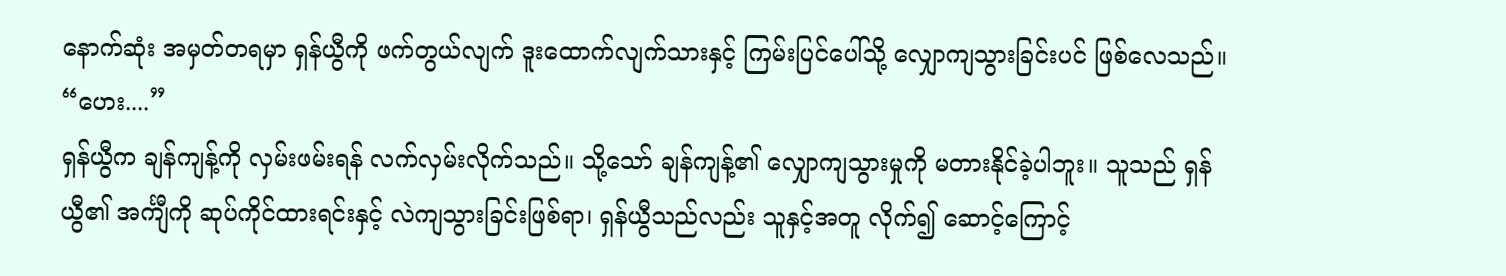နောက်ဆုံး အမှတ်တရမှာ ရှန်ယွီကို ဖက်တွယ်လျက် ဒူးထောက်လျက်သားနှင့် ကြမ်းပြင်ပေါ်သို့ လျှောကျသွားခြင်းပင် ဖြစ်လေသည်။
“ဟေး....”
ရှန်ယွီက ချန်ကျန့်ကို လှမ်းဖမ်းရန် လက်လှမ်းလိုက်သည်။ သို့သော် ချန်ကျန့်၏ လျှောကျသွားမှုကို မတားနိုင်ခဲ့ပါဘူး။ သူသည် ရှန်ယွီ၏ အင်္ကျီကို ဆုပ်ကိုင်ထားရင်းနှင့် လဲကျသွားခြင်းဖြစ်ရာ၊ ရှန်ယွီသည်လည်း သူနှင့်အတူ လိုက်၍ ဆောင့်ကြောင့်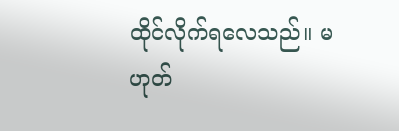ထိုင်လိုက်ရလေသည်။ မဟုတ်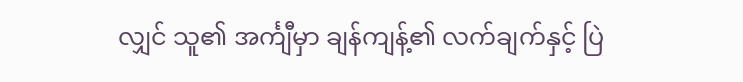လျှင် သူ၏ အင်္ကျီမှာ ချန်ကျန့်၏ လက်ချက်နှင့် ပြဲ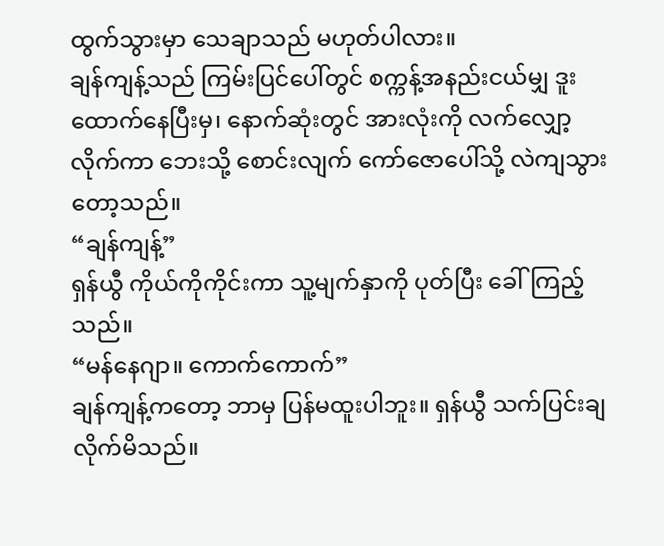ထွက်သွားမှာ သေချာသည် မဟုတ်ပါလား။
ချန်ကျန့်သည် ကြမ်းပြင်ပေါ်တွင် စက္ကန့်အနည်းငယ်မျှ ဒူးထောက်နေပြီးမှ၊ နောက်ဆုံးတွင် အားလုံးကို လက်လျှော့လိုက်ကာ ဘေးသို့ စောင်းလျက် ကော်ဇောပေါ်သို့ လဲကျသွားတော့သည်။
“ချန်ကျန့်”
ရှန်ယွီ ကိုယ်ကိုကိုင်းကာ သူ့မျက်နှာကို ပုတ်ပြီး ခေါ်ကြည့်သည်။
“မန်နေဂျာ။ ကောက်ကောက်”
ချန်ကျန့်ကတော့ ဘာမှ ပြန်မထူးပါဘူး။ ရှန်ယွီ သက်ပြင်းချလိုက်မိသည်။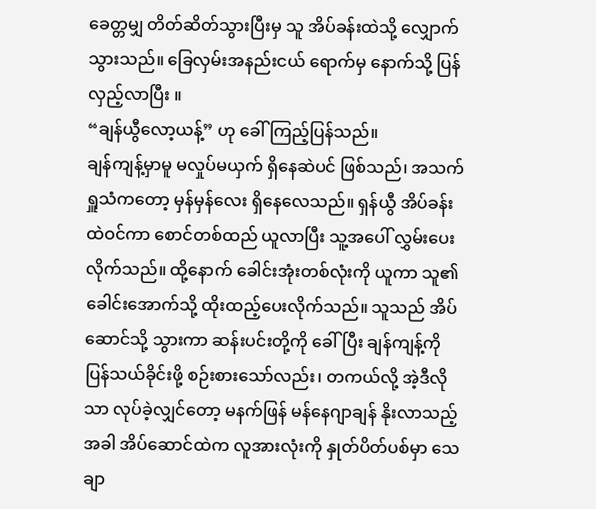ခေတ္တမျှ တိတ်ဆိတ်သွားပြီးမှ သူ အိပ်ခန်းထဲသို့ လျှောက်သွားသည်။ ခြေလှမ်းအနည်းငယ် ရောက်မှ နောက်သို့ ပြန်လှည့်လာပြီး ။
“ချန်ယွီလော့ယန့်” ဟု ခေါ်ကြည့်ပြန်သည်။
ချန်ကျန့်မှာမူ မလှုပ်မယှက် ရှိနေဆဲပင် ဖြစ်သည်၊ အသက်ရှူသံကတော့ မှန်မှန်လေး ရှိနေလေသည်။ ရှန်ယွီ အိပ်ခန်းထဲဝင်ကာ စောင်တစ်ထည် ယူလာပြီး သူ့အပေါ် လွှမ်းပေးလိုက်သည်။ ထို့နောက် ခေါင်းအုံးတစ်လုံးကို ယူကာ သူ၏ ခေါင်းအောက်သို့ ထိုးထည့်ပေးလိုက်သည်။ သူသည် အိပ်ဆောင်သို့ သွားကာ ဆန်းပင်းတို့ကို ခေါ်ပြီး ချန်ကျန့်ကို ပြန်သယ်ခိုင်းဖို့ စဉ်းစားသော်လည်း၊ တကယ်လို့ အဲ့ဒီလိုသာ လုပ်ခဲ့လျှင်တော့ မနက်ဖြန် မန်နေဂျာချန် နိုးလာသည့်အခါ အိပ်ဆောင်ထဲက လူအားလုံးကို နှုတ်ပိတ်ပစ်မှာ သေချာ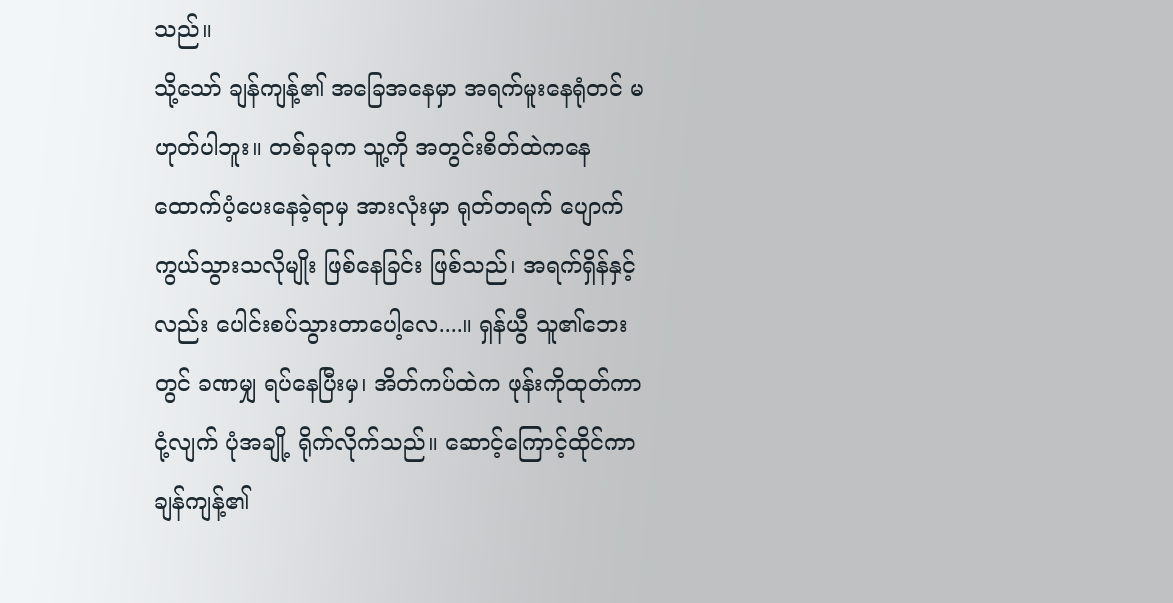သည်။
သို့သော် ချန်ကျန့်၏ အခြေအနေမှာ အရက်မူးနေရုံတင် မဟုတ်ပါဘူး။ တစ်ခုခုက သူ့ကို အတွင်းစိတ်ထဲကနေ ထောက်ပံ့ပေးနေခဲ့ရာမှ အားလုံးမှာ ရုတ်တရက် ပျောက်ကွယ်သွားသလိုမျိုး ဖြစ်နေခြင်း ဖြစ်သည်၊ အရက်ရှိန်နှင့်လည်း ပေါင်းစပ်သွားတာပေါ့လေ....။ ရှန်ယွီ သူ၏ဘေးတွင် ခဏမျှ ရပ်နေပြီးမှ၊ အိတ်ကပ်ထဲက ဖုန်းကိုထုတ်ကာ ငုံ့လျက် ပုံအချို့ ရိုက်လိုက်သည်။ ဆောင့်ကြောင့်ထိုင်ကာ ချန်ကျန့်၏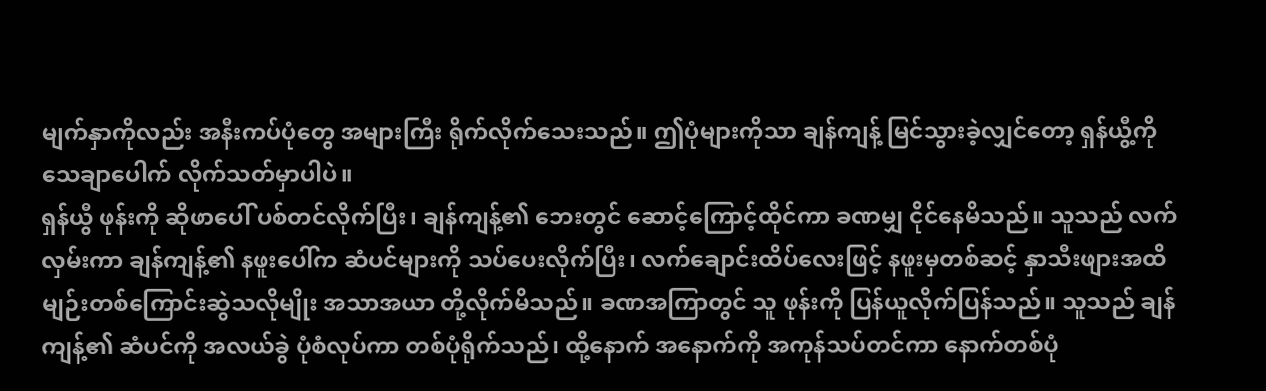မျက်နှာကိုလည်း အနီးကပ်ပုံတွေ အများကြီး ရိုက်လိုက်သေးသည်။ ဤပုံများကိုသာ ချန်ကျန့် မြင်သွားခဲ့လျှင်တော့ ရှန်ယွီ့ကို သေချာပေါက် လိုက်သတ်မှာပါပဲ။
ရှန်ယွီ ဖုန်းကို ဆိုဖာပေါ် ပစ်တင်လိုက်ပြီး၊ ချန်ကျန့်၏ ဘေးတွင် ဆောင့်ကြောင့်ထိုင်ကာ ခဏမျှ ငိုင်နေမိသည်။ သူသည် လက်လှမ်းကာ ချန်ကျန့်၏ နဖူးပေါ်က ဆံပင်များကို သပ်ပေးလိုက်ပြီး၊ လက်ချောင်းထိပ်လေးဖြင့် နဖူးမှတစ်ဆင့် နှာသီးဖျားအထိ မျဉ်းတစ်ကြောင်းဆွဲသလိုမျိုး အသာအယာ တို့လိုက်မိသည်။ ခဏအကြာတွင် သူ ဖုန်းကို ပြန်ယူလိုက်ပြန်သည်။ သူသည် ချန်ကျန့်၏ ဆံပင်ကို အလယ်ခွဲ ပုံစံလုပ်ကာ တစ်ပုံရိုက်သည်၊ ထို့နောက် အနောက်ကို အကုန်သပ်တင်ကာ နောက်တစ်ပုံ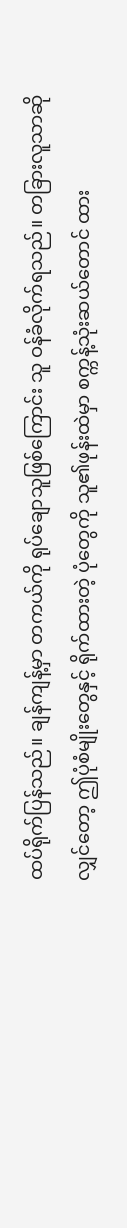ထပ်ရိုက်ပြန်သည်။ ချန်ကျန့်မှာ တကယ်ကို ရုပ်ချောသူဖြစ်ကြောင်း သူ ဝန်ခံလိုက်ရသည်။ တခြားလူသာဆိုလျှင်တော့ ဤပုံစံမျိုးတွေနှင့် ရိုက်ထားတဲ့ ပုံတွေကို သူ၏ဖုန်းထဲမှာ စက္ကန့်သုံးဆယ်တောင် ထား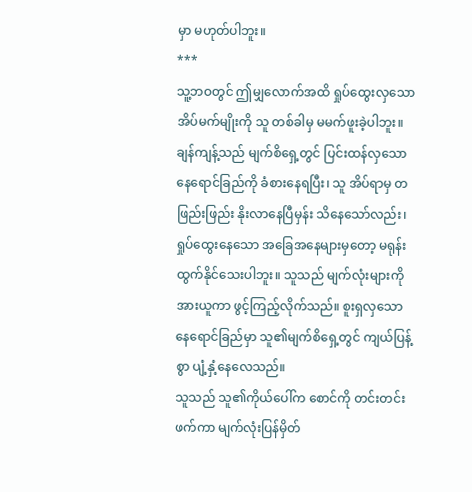မှာ မဟုတ်ပါဘူး။
***
သူ့ဘဝတွင် ဤမျှလောက်အထိ ရှုပ်ထွေးလှသော အိပ်မက်မျိုးကို သူ တစ်ခါမှ မမက်ဖူးခဲ့ပါဘူး။ ချန်ကျန့်သည် မျက်စိရှေ့တွင် ပြင်းထန်လှသော နေရောင်ခြည်ကို ခံစားနေရပြီး၊ သူ အိပ်ရာမှ တဖြည်းဖြည်း နိုးလာနေပြီမှန်း သိနေသော်လည်း၊ ရှုပ်ထွေးနေသော အခြေအနေများမှတော့ မရုန်းထွက်နိုင်သေးပါဘူး။ သူသည် မျက်လုံးများကို အားယူကာ ဖွင့်ကြည့်လိုက်သည်။ စူးရှလှသော နေရောင်ခြည်မှာ သူ၏မျက်စိရှေ့တွင် ကျယ်ပြန့်စွာ ပျံ့နှံ့နေလေသည်။
သူသည် သူ၏ကိုယ်ပေါ်က စောင်ကို တင်းတင်းဖက်ကာ မျက်လုံးပြန်မှိတ်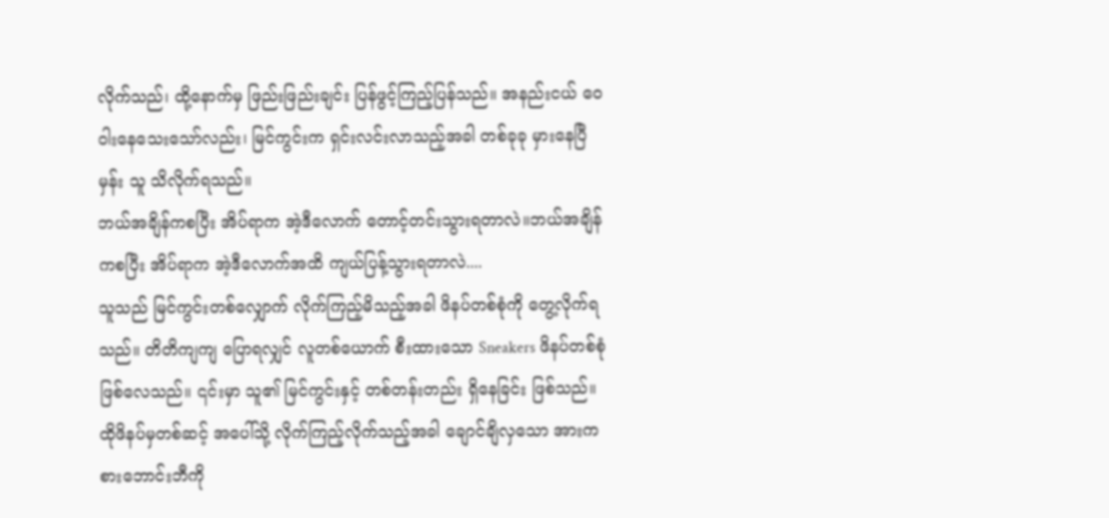လိုက်သည်၊ ထို့နောက်မှ ဖြည်းဖြည်းချင်း ပြန်ဖွင့်ကြည့်ပြန်သည်။ အနည်းငယ် ဝေဝါးနေသေးသော်လည်း၊ မြင်ကွင်းက ရှင်းလင်းလာသည့်အခါ တစ်ခုခု မှားနေပြီမှန်း သူ သိလိုက်ရသည်။
ဘယ်အချိန်ကစပြီး အိပ်ရာက အဲ့ဒီလောက် တောင့်တင်းသွားရတာလဲ။ဘယ်အချိန်ကစပြီး အိပ်ရာက အဲ့ဒီလောက်အထိ ကျယ်ပြန့်သွားရတာလဲ....
သူသည် မြင်ကွင်းတစ်လျှောက် လိုက်ကြည့်မိသည့်အခါ ဖိနပ်တစ်စုံကို တွေ့လိုက်ရသည်။ တိတိကျကျ ပြောရလျှင် လူတစ်ယောက် စီးထားသော Sneakers ဖိနပ်တစ်စုံ ဖြစ်လေသည်။ ၎င်းမှာ သူ၏ မြင်ကွင်းနှင့် တစ်တန်းတည်း ရှိနေခြင်း ဖြစ်သည်။ ထိုဖိနပ်မှတစ်ဆင့် အပေါ်သို့ လိုက်ကြည့်လိုက်သည့်အခါ ချောင်ချိလှသော အားကစားဘောင်းဘီကို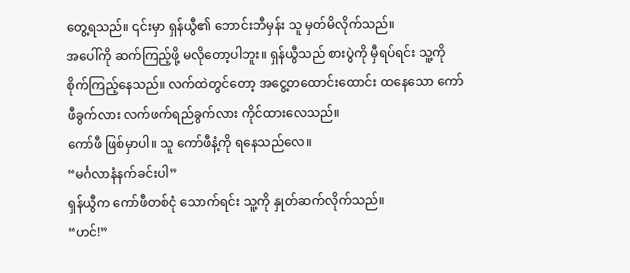တွေ့ရသည်။ ၎င်းမှာ ရှန်ယွီ၏ ဘောင်းဘီမှန်း သူ မှတ်မိလိုက်သည်။
အပေါ်ကို ဆက်ကြည့်ဖို့ မလိုတော့ပါဘူး။ ရှန်ယွီသည် စားပွဲကို မှီရပ်ရင်း သူ့ကို စိုက်ကြည့်နေသည်။ လက်ထဲတွင်တော့ အငွေ့တထောင်းထောင်း ထနေသော ကော်ဖီခွက်လား လက်ဖက်ရည်ခွက်လား ကိုင်ထားလေသည်။
ကော်ဖီ ဖြစ်မှာပါ။ သူ ကော်ဖီနံ့ကို ရနေသည်လေ။
“မင်္ဂလာနံနက်ခင်းပါ”
ရှန်ယွီက ကော်ဖီတစ်ငုံ သောက်ရင်း သူ့ကို နှုတ်ဆက်လိုက်သည်။
“ဟင်!”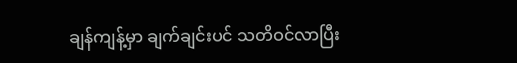ချန်ကျန့်မှာ ချက်ချင်းပင် သတိဝင်လာပြီး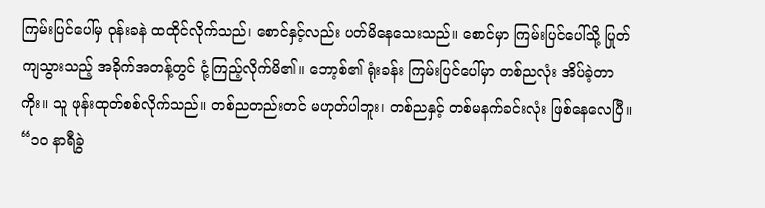ကြမ်းပြင်ပေါ်မှ ဝုန်းခနဲ ထထိုင်လိုက်သည်၊ စောင်နှင့်လည်း ပတ်မိနေသေးသည်။ စောင်မှာ ကြမ်းပြင်ပေါ်သို့ ပြုတ်ကျသွားသည့် အခိုက်အတန့်တွင် ငုံ့ကြည့်လိုက်မိ၏။ ဘော့စ်၏ ရုံးခန်း ကြမ်းပြင်ပေါ်မှာ တစ်ညလုံး အိပ်ခဲ့တာကိုး။ သူ ဖုန်းထုတ်စစ်လိုက်သည်။ တစ်ညတည်းတင် မဟုတ်ပါဘူး၊ တစ်ညနှင့် တစ်မနက်ခင်းလုံး ဖြစ်နေလေပြီ။
“၁၀ နာရီခွဲ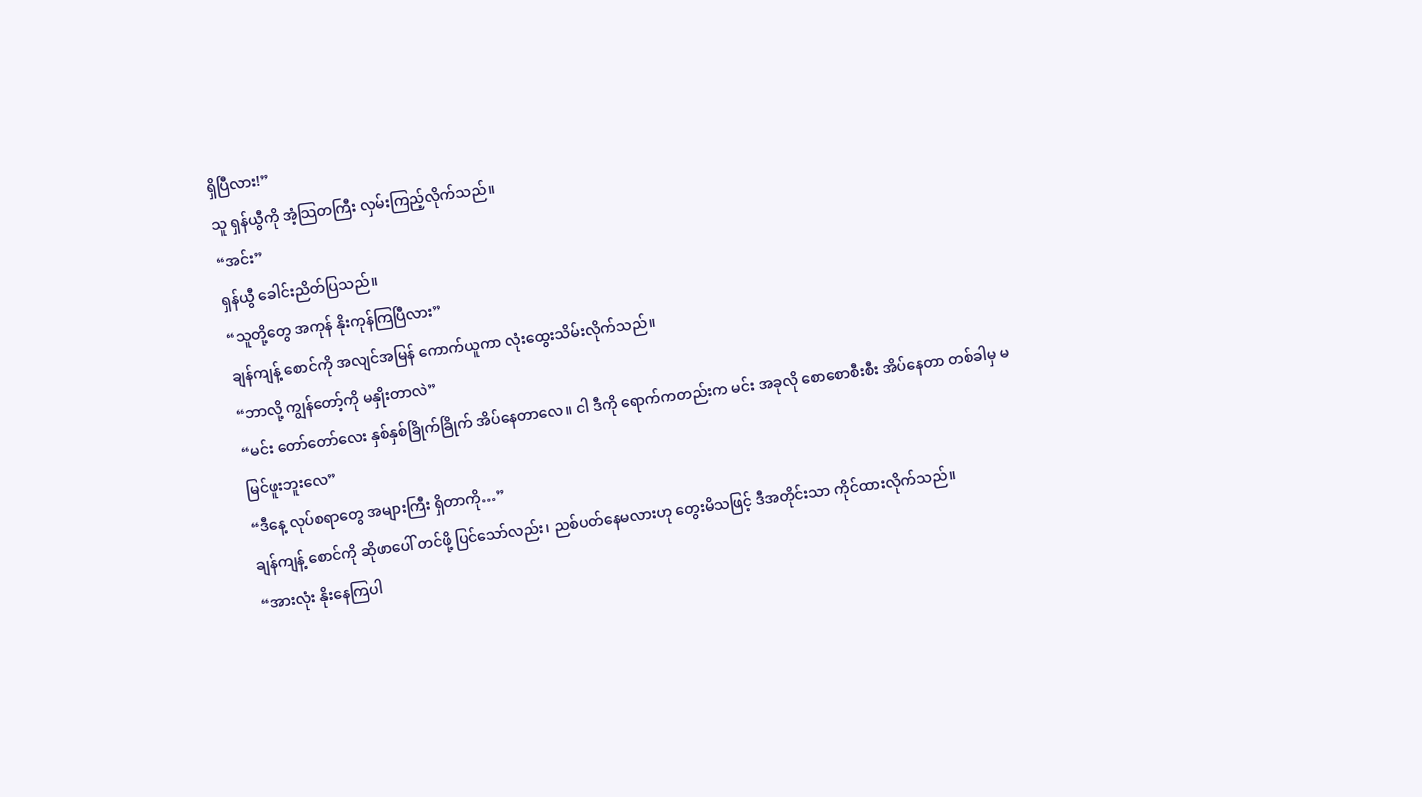ရှိပြီလား!”
သူ ရှန်ယွီကို အံ့သြတကြီး လှမ်းကြည့်လိုက်သည်။
“အင်း”
ရှန်ယွီ ခေါင်းညိတ်ပြသည်။
“သူတို့တွေ အကုန် နိုးကုန်ကြပြီလား”
ချန်ကျန့် စောင်ကို အလျင်အမြန် ကောက်ယူကာ လုံးထွေးသိမ်းလိုက်သည်။
“ဘာလို့ ကျွန်တော့်ကို မနှိုးတာလဲ”
“မင်း တော်တော်လေး နှစ်နှစ်ခြိုက်ခြိုက် အိပ်နေတာလေ။ ငါ ဒီကို ရောက်ကတည်းက မင်း အခုလို စောစောစီးစီး အိပ်နေတာ တစ်ခါမှ မမြင်ဖူးဘူးလေ”
“ဒီနေ့ လုပ်စရာတွေ အများကြီး ရှိတာကို…”
ချန်ကျန့် စောင်ကို ဆိုဖာပေါ် တင်ဖို့ ပြင်သော်လည်း၊ ညစ်ပတ်နေမလားဟု တွေးမိသဖြင့် ဒီအတိုင်းသာ ကိုင်ထားလိုက်သည်။
“အားလုံး နိုးနေကြပါ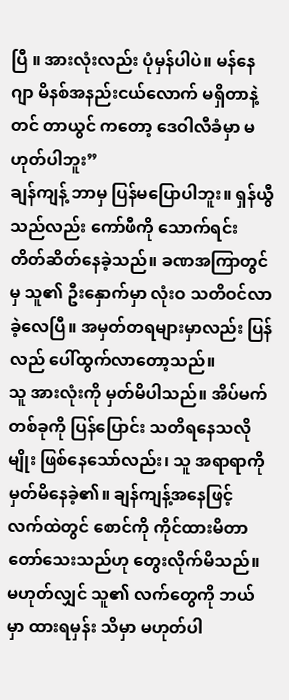ပြီ ။ အားလုံးလည်း ပုံမှန်ပါပဲ။ မန်နေဂျာ မိနစ်အနည်းငယ်လောက် မရှိတာနဲ့တင် တာယွင် ကတော့ ဒေဝါလီခံမှာ မဟုတ်ပါဘူး”
ချန်ကျန့် ဘာမှ ပြန်မပြောပါဘူး။ ရှန်ယွီသည်လည်း ကော်ဖီကို သောက်ရင်း တိတ်ဆိတ်နေခဲ့သည်။ ခဏအကြာတွင်မှ သူ၏ ဦးနှောက်မှာ လုံးဝ သတိဝင်လာခဲ့လေပြီ။ အမှတ်တရများမှာလည်း ပြန်လည် ပေါ်ထွက်လာတော့သည်။
သူ အားလုံးကို မှတ်မိပါသည်။ အိပ်မက်တစ်ခုကို ပြန်ပြောင်း သတိရနေသလိုမျိုး ဖြစ်နေသော်လည်း၊ သူ အရာရာကို မှတ်မိနေခဲ့၏။ ချန်ကျန့်အနေဖြင့် လက်ထဲတွင် စောင်ကို ကိုင်ထားမိတာ တော်သေးသည်ဟု တွေးလိုက်မိသည်။ မဟုတ်လျှင် သူ၏ လက်တွေကို ဘယ်မှာ ထားရမှန်း သိမှာ မဟုတ်ပါ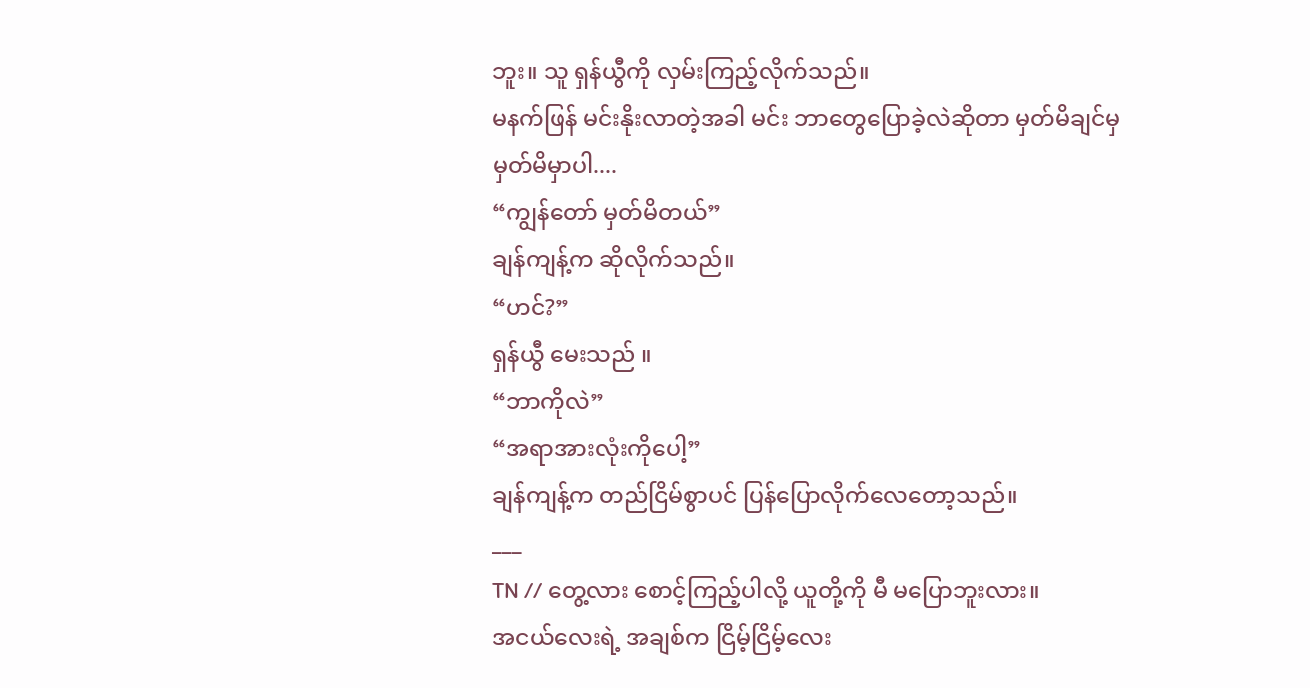ဘူး။ သူ ရှန်ယွီကို လှမ်းကြည့်လိုက်သည်။
မနက်ဖြန် မင်းနိုးလာတဲ့အခါ မင်း ဘာတွေပြောခဲ့လဲဆိုတာ မှတ်မိချင်မှ မှတ်မိမှာပါ....
“ကျွန်တော် မှတ်မိတယ်”
ချန်ကျန့်က ဆိုလိုက်သည်။
“ဟင်?”
ရှန်ယွီ မေးသည် ။
“ဘာကိုလဲ”
“အရာအားလုံးကိုပေါ့”
ချန်ကျန့်က တည်ငြိမ်စွာပင် ပြန်ပြောလိုက်လေတော့သည်။
___
TN // တွေ့လား စောင့်ကြည့်ပါလို့ ယူတို့ကို မီ မပြောဘူးလား။
အငယ်လေးရဲ့ အချစ်က ငြိမ့်ငြိမ့်လေး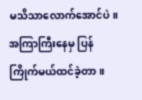မသိသာလောက်အောင်ပဲ။အကြာကြီးနေမှ ပြန်ကြိုက်မယ်ထင်ခဲ့တာ။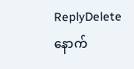ReplyDeleteနောက်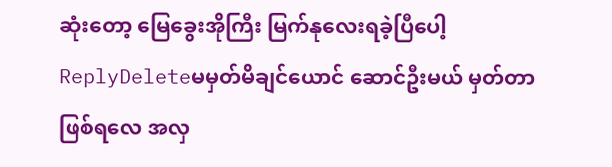ဆုံးတော့ မြေခွေးအိုကြီး မြက်နုလေးရခဲ့ပြီပေါ့
ReplyDeleteမမှတ်မိချင်ယောင် ဆောင်ဦးမယ် မှတ်တာ ဖြစ်ရလေ အလှ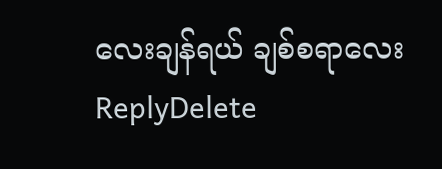လေးချန်ရယ် ချစ်စရာလေး
ReplyDelete